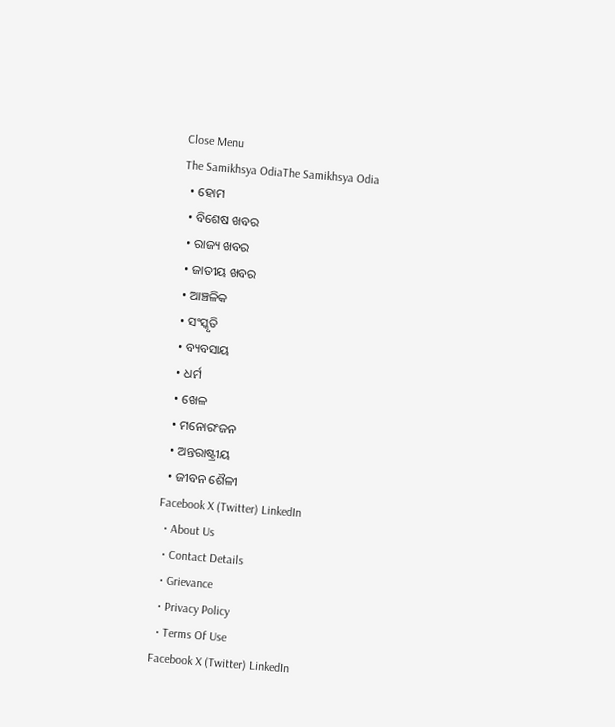Close Menu
The Samikhsya OdiaThe Samikhsya Odia
  • ହୋମ
  • ବିଶେଷ ଖବର
  • ରାଜ୍ୟ ଖବର
  • ଜାତୀୟ ଖବର
  • ଆଞ୍ଚଳିକ
  • ସଂସ୍କୃତି
  • ବ୍ୟବସାୟ
  • ଧର୍ମ
  • ଖେଳ
  • ମନୋରଂଜନ
  • ଅନ୍ତରାଷ୍ଟ୍ରୀୟ
  • ଜୀବନ ଶୈଳୀ
Facebook X (Twitter) LinkedIn
  • About Us
  • Contact Details
  • Grievance
  • Privacy Policy
  • Terms Of Use
Facebook X (Twitter) LinkedIn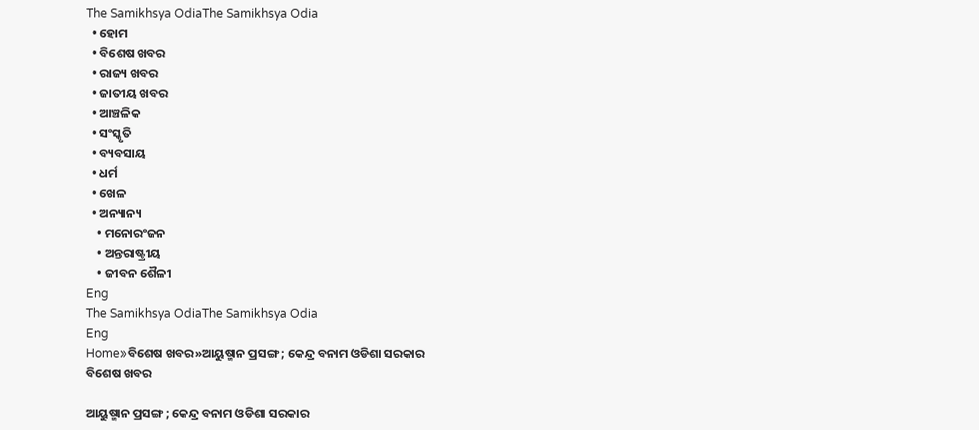The Samikhsya OdiaThe Samikhsya Odia
  • ହୋମ
  • ବିଶେଷ ଖବର
  • ରାଜ୍ୟ ଖବର
  • ଜାତୀୟ ଖବର
  • ଆଞ୍ଚଳିକ
  • ସଂସ୍କୃତି
  • ବ୍ୟବସାୟ
  • ଧର୍ମ
  • ଖେଳ
  • ଅନ୍ୟାନ୍ୟ
    • ମନୋରଂଜନ
    • ଅନ୍ତରାଷ୍ଟ୍ରୀୟ
    • ଜୀବନ ଶୈଳୀ
Eng
The Samikhsya OdiaThe Samikhsya Odia
Eng
Home»ବିଶେଷ ଖବର»ଆୟୁଷ୍ମାନ ପ୍ରସଙ୍ଗ ; କେନ୍ଦ୍ର ବନାମ ଓଡିଶା ସରକାର
ବିଶେଷ ଖବର

ଆୟୁଷ୍ମାନ ପ୍ରସଙ୍ଗ ; କେନ୍ଦ୍ର ବନାମ ଓଡିଶା ସରକାର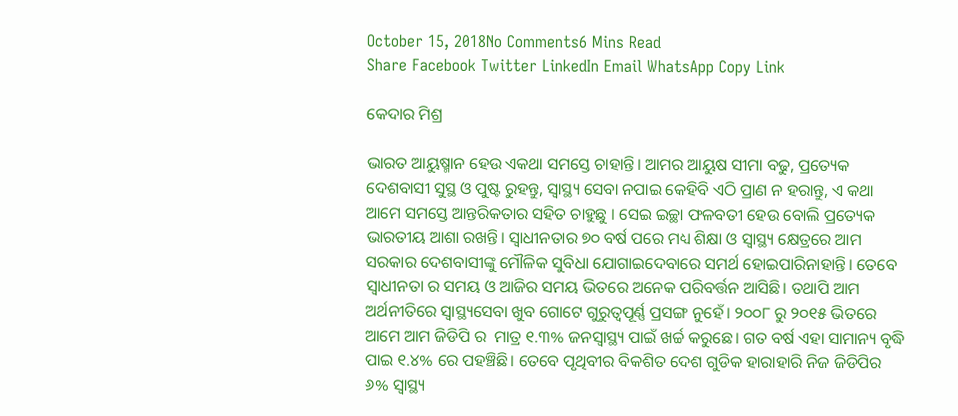October 15, 2018No Comments6 Mins Read
Share Facebook Twitter LinkedIn Email WhatsApp Copy Link

କେଦାର ମିଶ୍ର

ଭାରତ ଆୟୁଷ୍ମାନ ହେଉ ଏକଥା ସମସ୍ତେ ଚାହାନ୍ତି। ଆମର ଆୟୁଷ ସୀମା ବଢୁ, ପ୍ରତ୍ୟେକ ଦେଶବାସୀ ସୁସ୍ଥ ଓ ପୁଷ୍ଟ ରୁହନ୍ତୁ, ସ୍ୱାସ୍ଥ୍ୟ ସେବା ନପାଇ କେହିବି ଏଠି ପ୍ରାଣ ନ ହରାନ୍ତୁ, ଏ କଥା ଆମେ ସମସ୍ତେ ଆନ୍ତରିକତାର ସହିତ ଚାହୁଛୁ । ସେଇ ଇଚ୍ଛା ଫଳବତୀ ହେଉ ବୋଲି ପ୍ରତ୍ୟେକ ଭାରତୀୟ ଆଶା ରଖନ୍ତି। ସ୍ଵାଧୀନତାର ୭୦ ବର୍ଷ ପରେ ମଧ୍ୟ ଶିକ୍ଷା ଓ ସ୍ୱାସ୍ଥ୍ୟ କ୍ଷେତ୍ରରେ ଆମ ସରକାର ଦେଶବାସୀଙ୍କୁ ମୌଳିକ ସୁବିଧା ଯୋଗାଇଦେବାରେ ସମର୍ଥ ହୋଇପାରିନାହାନ୍ତି। ତେବେ ସ୍ଵାଧୀନତା ର ସମୟ ଓ ଆଜିର ସମୟ ଭିତରେ ଅନେକ ପରିବର୍ତ୍ତନ ଆସିଛି। ତଥାପି ଆମ ଅର୍ଥନୀତିରେ ସ୍ବାସ୍ଥ୍ୟସେବା ଖୁବ ଗୋଟେ ଗୁରୁତ୍ୱପୂର୍ଣ୍ଣ ପ୍ରସଙ୍ଗ ନୁହେଁ। ୨୦୦୮ ରୁ ୨୦୧୫ ଭିତରେ ଆମେ ଆମ ଜିଡିପି ର  ମାତ୍ର ୧.୩% ଜନସ୍ୱାସ୍ଥ୍ୟ ପାଇଁ ଖର୍ଚ୍ଚ କରୁଛେ। ଗତ ବର୍ଷ ଏହା ସାମାନ୍ୟ ବୃଦ୍ଧି ପାଇ ୧.୪% ରେ ପହଞ୍ଚିଛି। ତେବେ ପୃଥିବୀର ବିକଶିତ ଦେଶ ଗୁଡିକ ହାରାହାରି ନିଜ ଜିଡିପିର ୬% ସ୍ୱାସ୍ଥ୍ୟ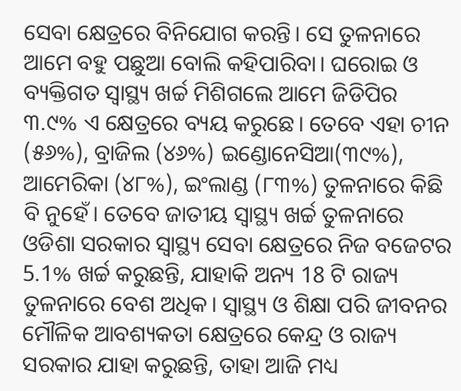ସେବା କ୍ଷେତ୍ରରେ ବିନିଯୋଗ କରନ୍ତି। ସେ ତୁଳନାରେ ଆମେ ବହୁ ପଛୁଆ ବୋଲି କହିପାରିବା। ଘରୋଇ ଓ ବ୍ୟକ୍ତିଗତ ସ୍ୱାସ୍ଥ୍ୟ ଖର୍ଚ୍ଚ ମିଶିଗଲେ ଆମେ ଜିଡିପିର ୩.୯% ଏ କ୍ଷେତ୍ରରେ ବ୍ୟୟ କରୁଛେ। ତେବେ ଏହା ଚୀନ (୫୬%), ବ୍ରାଜିଲ (୪୬%) ଇଣ୍ଡୋନେସିଆ(୩୯%), ଆମେରିକା (୪୮%), ଇଂଲାଣ୍ଡ (୮୩%) ତୁଳନାରେ କିଛି ବି ନୁହେଁ। ତେବେ ଜାତୀୟ ସ୍ୱାସ୍ଥ୍ୟ ଖର୍ଚ୍ଚ ତୁଳନାରେ ଓଡିଶା ସରକାର ସ୍ୱାସ୍ଥ୍ୟ ସେବା କ୍ଷେତ୍ରରେ ନିଜ ବଜେଟର 5.1% ଖର୍ଚ୍ଚ କରୁଛନ୍ତି, ଯାହାକି ଅନ୍ୟ 18 ଟି ରାଜ୍ୟ ତୁଳନାରେ ବେଶ ଅଧିକ। ସ୍ୱାସ୍ଥ୍ୟ ଓ ଶିକ୍ଷା ପରି ଜୀବନର ମୌଳିକ ଆବଶ୍ୟକତା କ୍ଷେତ୍ରରେ କେନ୍ଦ୍ର ଓ ରାଜ୍ୟ ସରକାର ଯାହା କରୁଛନ୍ତି, ତାହା ଆଜି ମଧ୍ୟ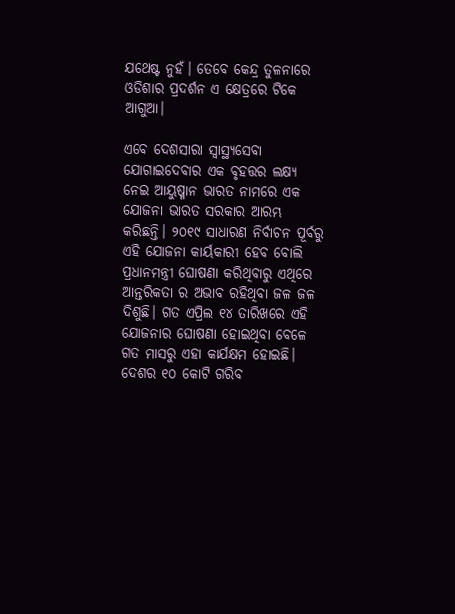ଯଥେଷ୍ଟ ନୁହଁ। ତେବେ କେନ୍ଦ୍ର ତୁଳନାରେ ଓଡିଶାର ପ୍ରଦର୍ଶନ ଏ କ୍ଷେତ୍ରରେ ଟିକେ ଆଗୁଆ।

ଏବେ ଦେଶସାରା ସ୍ବାସ୍ଥ୍ୟସେବା ଯୋଗାଇଦେବାର ଏକ ବୃହତ୍ତର ଲକ୍ଷ୍ୟ ନେଇ ଆୟୁଷ୍ମାନ ଭାରତ ନାମରେ ଏକ ଯୋଜନା ଭାରତ ସରକାର ଆରମ୍ଭ କରିଛନ୍ତି। ୨୦୧୯ ସାଧାରଣ ନିର୍ବାଚନ ପୂର୍ବରୁ ଏହି ଯୋଜନା କାର୍ୟକାରୀ ହେବ ବୋଲି ପ୍ରଧାନମନ୍ତ୍ରୀ ଘୋଷଣା କରିଥିବାରୁ ଏଥିରେ ଆନ୍ତରିକତା ର ଅଭାବ ରହିଥିବା ଜଳ ଜଳ ଦିଶୁଛି। ଗତ ଏପ୍ରିଲ ୧୪ ତାରିଖରେ ଏହି ଯୋଜନାର ଘୋଷଣା ହୋଇଥିବା ବେଳେ ଗତ ମାସରୁ ଏହା କାର୍ଯକ୍ଷମ ହୋଇଛି। ଦେଶର ୧୦ କୋଟି ଗରିବ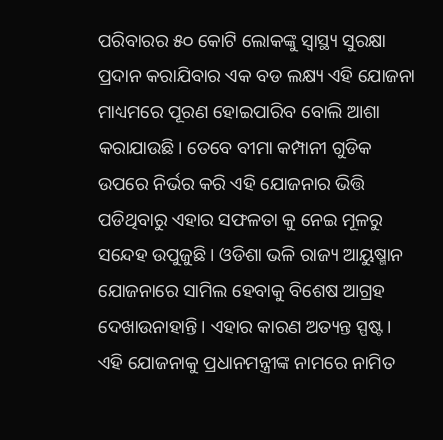ପରିବାରର ୫୦ କୋଟି ଲୋକଙ୍କୁ ସ୍ୱାସ୍ଥ୍ୟ ସୁରକ୍ଷା ପ୍ରଦାନ କରାଯିବାର ଏକ ବଡ ଲକ୍ଷ୍ୟ ଏହି ଯୋଜନା ମାଧ୍ୟମରେ ପୂରଣ ହୋଇପାରିବ ବୋଲି ଆଶା କରାଯାଉଛି। ତେବେ ବୀମା କମ୍ପାନୀ ଗୁଡିକ ଉପରେ ନିର୍ଭର କରି ଏହି ଯୋଜନାର ଭିତ୍ତି ପଡିଥିବାରୁ ଏହାର ସଫଳତା କୁ ନେଇ ମୂଳରୁ ସନ୍ଦେହ ଉପୁଜୁଛି। ଓଡିଶା ଭଳି ରାଜ୍ୟ ଆୟୁଷ୍ମାନ ଯୋଜନାରେ ସାମିଲ ହେବାକୁ ବିଶେଷ ଆଗ୍ରହ ଦେଖାଉନାହାନ୍ତି। ଏହାର କାରଣ ଅତ୍ୟନ୍ତ ସ୍ପଷ୍ଟ। ଏହି ଯୋଜନାକୁ ପ୍ରଧାନମନ୍ତ୍ରୀଙ୍କ ନାମରେ ନାମିତ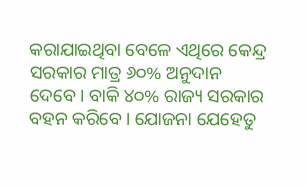କରାଯାଇଥିବା ବେଳେ ଏଥିରେ କେନ୍ଦ୍ର ସରକାର ମାତ୍ର ୬୦% ଅନୁଦାନ ଦେବେ। ବାକି ୪୦% ରାଜ୍ୟ ସରକାର ବହନ କରିବେ। ଯୋଜନା ଯେହେତୁ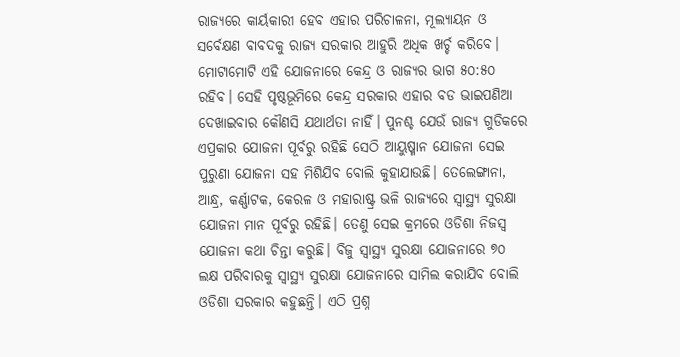ରାଜ୍ୟରେ କାର୍ୟକାରୀ ହେବ ଏହାର ପରିଚାଳନା, ମୂଲ୍ୟାୟନ ଓ ସର୍ବେକ୍ଷଣ ବାବଦକୁ ରାଜ୍ୟ ସରକାର ଆହୁରି ଅଧିକ ଖର୍ଚ୍ଚ କରିବେ। ମୋଟାମୋଟି ଏହି ଯୋଜନାରେ କେନ୍ଦ୍ର ଓ ରାଜ୍ୟର ଭାଗ ୫୦:୫୦ ରହିବ। ସେହି ପୃଷ୍ଠଭୂମିରେ କେନ୍ଦ୍ର ସରକାର ଏହାର ବଡ ଭାଇପଣିଆ ଦେଖାଇବାର କୌଣସି ଯଥାର୍ଥତା ନାହିଁ। ପୁନଶ୍ଚ ଯେଉଁ ରାଜ୍ୟ ଗୁଡିକରେ ଏପ୍ରକାର ଯୋଜନା ପୂର୍ବରୁ ରହିଛି ସେଠି ଆୟୁଷ୍ମାନ ଯୋଜନା ସେଇ ପୁରୁଣା ଯୋଜନା ସହ ମିଶିଯିବ ବୋଲି କୁହାଯାଉଛି। ତେଲେଙ୍ଗାନା, ଆନ୍ଧ୍ର, କର୍ଣ୍ଣାଟକ, କେରଳ ଓ ମହାରାଷ୍ଟ୍ର ଭଳି ରାଜ୍ୟରେ ସ୍ୱାସ୍ଥ୍ୟ ସୁରକ୍ଷା ଯୋଜନା ମାନ ପୂର୍ବରୁ ରହିଛି। ତେଣୁ ସେଇ କ୍ରମରେ ଓଡିଶା ନିଜସ୍ଵ ଯୋଜନା କଥା ଚିନ୍ତା କରୁଛି। ବିଜୁ ସ୍ୱାସ୍ଥ୍ୟ ସୁରକ୍ଷା ଯୋଜନାରେ ୭୦ ଲକ୍ଷ ପରିବାରକୁ ସ୍ୱାସ୍ଥ୍ୟ ସୁରକ୍ଷା ଯୋଜନାରେ ସାମିଲ କରାଯିବ ବୋଲି ଓଡିଶା ସରକାର କହୁଛନ୍ତି। ଏଠି ପ୍ରଶ୍ନ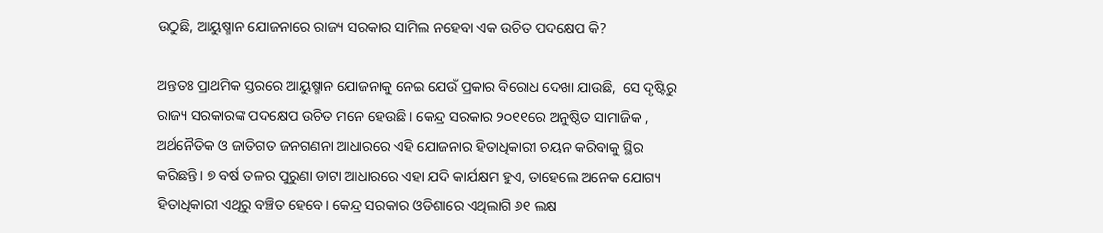ଉଠୁଛି, ଆୟୁଷ୍ମାନ ଯୋଜନାରେ ରାଜ୍ୟ ସରକାର ସାମିଲ ନହେବା ଏକ ଉଚିତ ପଦକ୍ଷେପ କି?

ଅନ୍ତତଃ ପ୍ରାଥମିକ ସ୍ତରରେ ଆୟୁଷ୍ମାନ ଯୋଜନାକୁ ନେଇ ଯେଉଁ ପ୍ରକାର ବିରୋଧ ଦେଖା ଯାଉଛି,  ସେ ଦୃଷ୍ଟିରୁ ରାଜ୍ୟ ସରକାରଙ୍କ ପଦକ୍ଷେପ ଉଚିତ ମନେ ହେଉଛି। କେନ୍ଦ୍ର ସରକାର ୨୦୧୧ରେ ଅନୁଷ୍ଠିତ ସାମାଜିକ , ଅର୍ଥନୈତିକ ଓ ଜାତିଗତ ଜନଗଣନା ଆଧାରରେ ଏହି ଯୋଜନାର ହିତାଧିକାରୀ ଚୟନ କରିବାକୁ ସ୍ଥିର କରିଛନ୍ତି। ୭ ବର୍ଷ ତଳର ପୁରୁଣା ଡାଟା ଆଧାରରେ ଏହା ଯଦି କାର୍ଯକ୍ଷମ ହୁଏ, ତାହେଲେ ଅନେକ ଯୋଗ୍ୟ ହିତାଧିକାରୀ ଏଥିରୁ ବଞ୍ଚିତ ହେବେ। କେନ୍ଦ୍ର ସରକାର ଓଡିଶାରେ ଏଥିଲାଗି ୬୧ ଲକ୍ଷ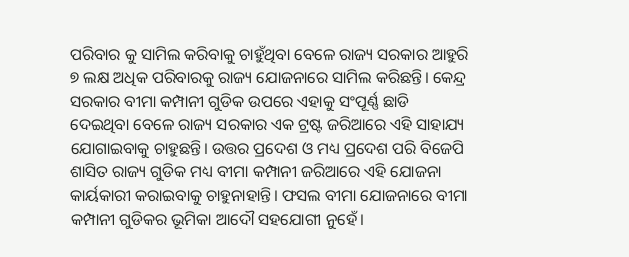ପରିବାର କୁ ସାମିଲ କରିବାକୁ ଚାହୁଁଥିବା ବେଳେ ରାଜ୍ୟ ସରକାର ଆହୁରି ୭ ଲକ୍ଷ ଅଧିକ ପରିବାରକୁ ରାଜ୍ୟ ଯୋଜନାରେ ସାମିଲ କରିଛନ୍ତି। କେନ୍ଦ୍ର ସରକାର ବୀମା କମ୍ପାନୀ ଗୁଡିକ ଉପରେ ଏହାକୁ ସଂପୂର୍ଣ୍ଣ ଛାଡି ଦେଇଥିବା ବେଳେ ରାଜ୍ୟ ସରକାର ଏକ ଟ୍ରଷ୍ଟ ଜରିଆରେ ଏହି ସାହାଯ୍ୟ ଯୋଗାଇବାକୁ ଚାହୁଛନ୍ତି। ଉତ୍ତର ପ୍ରଦେଶ ଓ ମଧ୍ୟ ପ୍ରଦେଶ ପରି ବିଜେପି ଶାସିତ ରାଜ୍ୟ ଗୁଡିକ ମଧ୍ୟ ବୀମା କମ୍ପାନୀ ଜରିଆରେ ଏହି ଯୋଜନା କାର୍ୟକାରୀ କରାଇବାକୁ ଚାହୁନାହାନ୍ତି। ଫସଲ ବୀମା ଯୋଜନାରେ ବୀମା କମ୍ପାନୀ ଗୁଡିକର ଭୂମିକା ଆଦୌ ସହଯୋଗୀ ନୁହେଁ।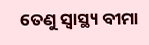ତେଣୁ ସ୍ୱାସ୍ଥ୍ୟ ବୀମା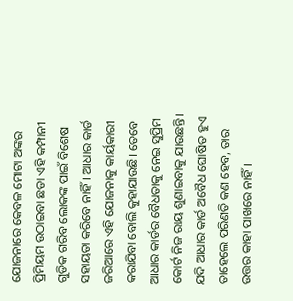ଯୋଜନାରେ କେବଳ ମୋଟା ଅଙ୍କର ପ୍ରିମିୟମ ଉଠାଇବା ଛଡା ଏହି କମ୍ପାନୀ ଗୁଡିକ ଗରିବ ଲୋକଙ୍କ ପାଇଁ ବିଶେଷ ସହାୟତା କରିବେ ନାହିଁ। ଆଧାର କାର୍ଡ ଜରିଆରେ ଏହି ଯୋଜନାକୁ କାର୍ୟକାରୀ କରାଯିବା ବୋଲି କୁହାଯାଉଛି। ତେବେ ଆଧାର କାର୍ଡର ବୈଧତାକୁ ନେଇ ସୁପ୍ରିମ କୋର୍ଟ ନିଜ ରାୟ ଶୁଣାଇବାକୁ ଯାଉଛନ୍ତି। ଯଦି ଆଧାର କାର୍ଡ ଅବୈଧ ଘୋଷିତ ହୁଏ ତାହେଲେ ପରିଣତି କଣ ହେବ, ତାର ଉତ୍ତର କାହା ପାଖରେ ନାହିଁ।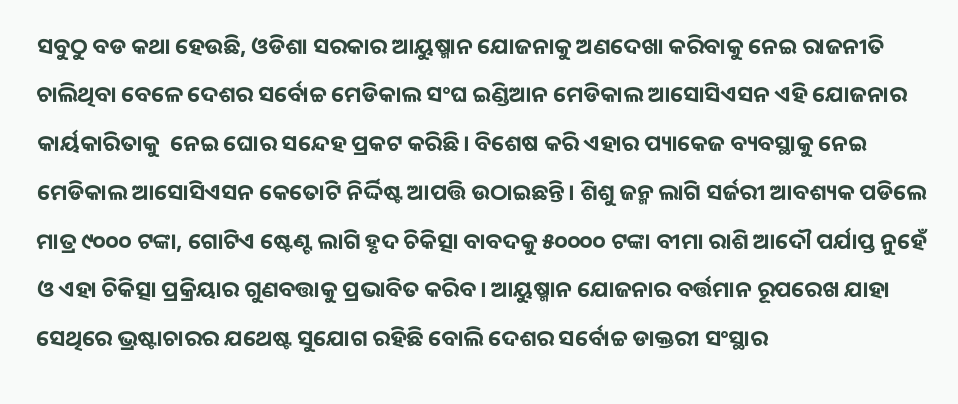ସବୁଠୁ ବଡ କଥା ହେଉଛି, ଓଡିଶା ସରକାର ଆୟୁଷ୍ମାନ ଯୋଜନାକୁ ଅଣଦେଖା କରିବାକୁ ନେଇ ରାଜନୀତି ଚାଲିଥିବା ବେଳେ ଦେଶର ସର୍ବୋଚ୍ଚ ମେଡିକାଲ ସଂଘ ଇଣ୍ଡିଆନ ମେଡିକାଲ ଆସୋସିଏସନ ଏହି ଯୋଜନାର କାର୍ୟକାରିତାକୁ  ନେଇ ଘୋର ସନ୍ଦେହ ପ୍ରକଟ କରିଛି। ବିଶେଷ କରି ଏହାର ପ୍ୟାକେଜ ବ୍ୟବସ୍ଥାକୁ ନେଇ ମେଡିକାଲ ଆସୋସିଏସନ କେତୋଟି ନିର୍ଦ୍ଦିଷ୍ଟ ଆପତ୍ତି ଉଠାଇଛନ୍ତି। ଶିଶୁ ଜନ୍ମ ଲାଗି ସର୍ଜରୀ ଆବଶ୍ୟକ ପଡିଲେ ମାତ୍ର ୯୦୦୦ ଟଙ୍କା, ଗୋଟିଏ ଷ୍ଟେଣ୍ଟ ଲାଗି ହୃଦ ଚିକିତ୍ସା ବାବଦକୁ ୫୦୦୦୦ ଟଙ୍କା ବୀମା ରାଶି ଆଦୌ ପର୍ଯାପ୍ତ ନୁହେଁ ଓ ଏହା ଚିକିତ୍ସା ପ୍ରକ୍ରିୟାର ଗୁଣବତ୍ତାକୁ ପ୍ରଭାବିତ କରିବ। ଆୟୁଷ୍ମାନ ଯୋଜନାର ବର୍ତ୍ତମାନ ରୂପରେଖ ଯାହା ସେଥିରେ ଭ୍ରଷ୍ଟାଚାରର ଯଥେଷ୍ଟ ସୁଯୋଗ ରହିଛି ବୋଲି ଦେଶର ସର୍ବୋଚ୍ଚ ଡାକ୍ତରୀ ସଂସ୍ଥାର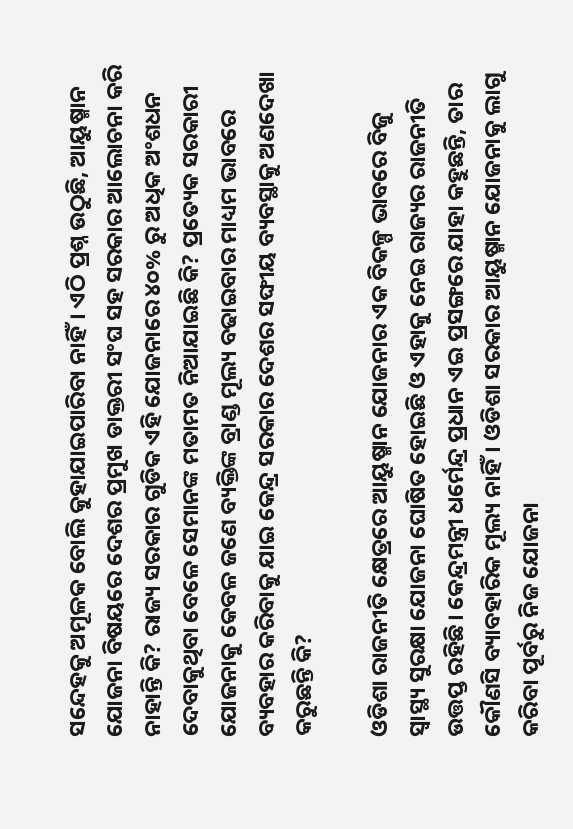ସନ୍ଦେହକୁ ଅମୂଳକ ବୋଲି କୁହାଯାଇପାରିବା ନାହିଁ। ଏଠି ପ୍ରଶ୍ନ ଉଠୁଛି, ଆୟୁଷ୍ମାନ ଯୋଜନା ବିଷୟରେ ଦେଶର ପ୍ରମୁଖ ଡାକ୍ତରୀ ସଂଘ ସହ ସରକାର ଆଲୋଚନା କରି ନାହାନ୍ତି କି? ରାଜ୍ୟ ସରକାର ଗୁଡିକ ଏହି ଯୋଜନାରେ ୪୦% ରୁ ଅଧିକ ଅଂଶଧନ ଦେବାକୁଥିବା ବେଳେ ସେମାନଙ୍କ ମତାମତ ନିଆଯାଇଛି କି? ପ୍ରତ୍ୟେକ ସରକାରୀ ଯୋଜନାକୁ କେବଳ ଜଣେ ବ୍ୟକ୍ତିଙ୍କ ବ୍ରାଣ୍ଡ ମୂଲ୍ୟ ବଢାଇବାର ମାଧ୍ୟମ ଭାବରେ ବ୍ୟବହାର କରିବାକୁ ଯାଇ କେନ୍ଦ୍ର ସରକାର ଦେଶର ସଙ୍ଘୀୟ ବ୍ୟବସ୍ଥାକୁ ଅଣଦେଖା କରୁଛନ୍ତି କି?

ଓଡିଶା ରାଜନୀତି କ୍ଷେତ୍ରରେ ଆୟୁଷ୍ମାନ ଯୋଜନାର ଏକ ବିକଳ୍ପ ଭାବରେ ବିଜୁ ସ୍ୱାସ୍ଥ୍ୟ ସୁରକ୍ଷା ଯୋଜନା ଘୋଷିତ ହୋଇଛି ଓ ଏହାକୁ ନେଇ ରାଜ୍ୟର ରାଜନୀତି ଉତ୍ତପ୍ତ ରହିଛି। କେନ୍ଦ୍ରମନ୍ତ୍ରୀ ଧର୍ମେନ୍ଦ୍ର ପ୍ରଧାନ ଏଇ ପ୍ରସଙ୍ଗରେ ଯାହା କହୁଛନ୍ତି, ତାର କୌଣସି ବ୍ୟାବହାରିକ ମୂଲ୍ୟ ନାହିଁ। ଓଡିଶା ସରକାର ଆୟୁଷ୍ମାନ ଯୋଜନାକୁ ଲାଗୁ କରିବା ପୂର୍ବରୁ ନିଜ ଯୋଜନା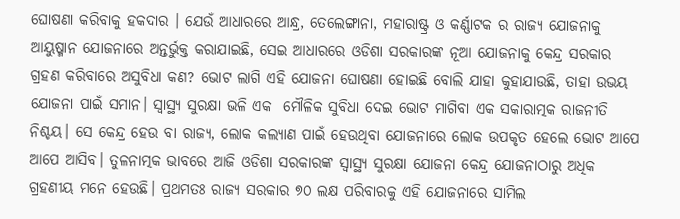ଘୋଷଣା କରିବାକୁ ହକଦାର । ଯେଉଁ ଆଧାରରେ ଆନ୍ଧ୍ର, ତେଲେଙ୍ଗାନା, ମହାରାଷ୍ଟ୍ର ଓ କର୍ଣ୍ଣାଟକ ର ରାଜ୍ୟ ଯୋଜନାକୁ ଆୟୁଷ୍ମାନ ଯୋଜନାରେ ଅନ୍ତର୍ଭୁକ୍ତ କରାଯାଇଛି, ସେଇ ଆଧାରରେ ଓଡିଶା ସରକାରଙ୍କ ନୂଆ ଯୋଜନାକୁ କେନ୍ଦ୍ର ସରକାର ଗ୍ରହଣ କରିବାରେ ଅସୁବିଧା କଣ? ଭୋଟ ଲାଗି ଏହି ଯୋଜନା ଘୋଷଣା ହୋଇଛି ବୋଲି ଯାହା କୁହାଯାଉଛି, ତାହା ଉଭୟ ଯୋଜନା ପାଇଁ ସମାନ। ସ୍ୱାସ୍ଥ୍ୟ ସୁରକ୍ଷା ଭଳି ଏକ  ମୌଳିକ ସୁବିଧା ଦେଇ ଭୋଟ ମାଗିବା ଏକ ସକାରାତ୍ମକ ରାଜନୀତି ନିଶ୍ଚୟ। ସେ କେନ୍ଦ୍ର ହେଉ ବା ରାଜ୍ୟ, ଲୋକ କଲ୍ୟାଣ ପାଇଁ ହେଉଥିବା ଯୋଜନାରେ ଲୋକ ଉପକୃତ ହେଲେ ଭୋଟ ଆପେ ଆପେ ଆସିବ। ତୁଳନାତ୍ମକ ଭାବରେ ଆଜି ଓଡିଶା ସରକାରଙ୍କ ସ୍ୱାସ୍ଥ୍ୟ ସୁରକ୍ଷା ଯୋଜନା କେନ୍ଦ୍ର ଯୋଜନାଠାରୁ ଅଧିକ ଗ୍ରହଣୀୟ ମନେ ହେଉଛି। ପ୍ରଥମତଃ ରାଜ୍ୟ ସରକାର ୭୦ ଲକ୍ଷ ପରିବାରକୁ ଏହି ଯୋଜନାରେ ସାମିଲ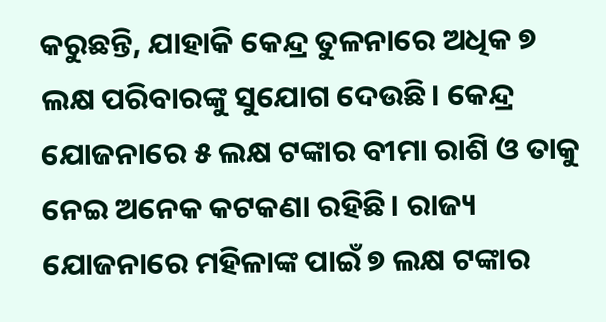କରୁଛନ୍ତି, ଯାହାକି କେନ୍ଦ୍ର ତୁଳନାରେ ଅଧିକ ୭ ଲକ୍ଷ ପରିବାରଙ୍କୁ ସୁଯୋଗ ଦେଉଛି। କେନ୍ଦ୍ର ଯୋଜନାରେ ୫ ଲକ୍ଷ ଟଙ୍କାର ବୀମା ରାଶି ଓ ତାକୁ ନେଇ ଅନେକ କଟକଣା ରହିଛି। ରାଜ୍ୟ ଯୋଜନାରେ ମହିଳାଙ୍କ ପାଇଁ ୭ ଲକ୍ଷ ଟଙ୍କାର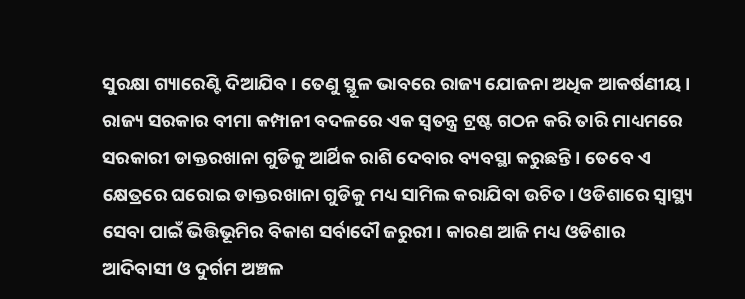ସୁରକ୍ଷା ଗ୍ୟାରେଣ୍ଟି ଦିଆଯିବ। ତେଣୁ ସ୍ଥୂଳ ଭାବରେ ରାଜ୍ୟ ଯୋଜନା ଅଧିକ ଆକର୍ଷଣୀୟ। ରାଜ୍ୟ ସରକାର ବୀମା କମ୍ପାନୀ ବଦଳରେ ଏକ ସ୍ଵତନ୍ତ୍ର ଟ୍ରଷ୍ଟ ଗଠନ କରି ତାରି ମାଧ୍ୟମରେ ସରକାରୀ ଡାକ୍ତରଖାନା ଗୁଡିକୁ ଆର୍ଥିକ ରାଶି ଦେବାର ବ୍ୟବସ୍ଥା କରୁଛନ୍ତି। ତେବେ ଏ କ୍ଷେତ୍ରରେ ଘରୋଇ ଡାକ୍ତରଖାନା ଗୁଡିକୁ ମଧ୍ୟ ସାମିଲ କରାଯିବା ଉଚିତ। ଓଡିଶାରେ ସ୍ୱାସ୍ଥ୍ୟ ସେବା ପାଇଁ ଭିତ୍ତିଭୂମିର ବିକାଶ ସର୍ବାଦୌ ଜରୁରୀ। କାରଣ ଆଜି ମଧ୍ୟ ଓଡିଶାର ଆଦିବାସୀ ଓ ଦୁର୍ଗମ ଅଞ୍ଚଳ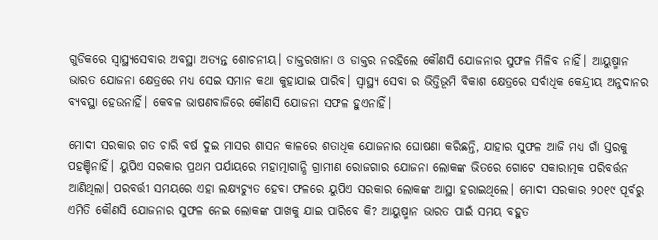ଗୁଡିକରେ ସ୍ବାସ୍ଥ୍ୟସେବାର ଅବସ୍ଥା ଅତ୍ୟନ୍ତ ଶୋଚନୀୟ। ଡାକ୍ତରଖାନା ଓ ଡାକ୍ତର ନରହିଲେ କୌଣସି ଯୋଜନାର ସୁଫଳ ମିଳିବ ନାହିଁ। ଆୟୁଷ୍ମାନ ଭାରତ ଯୋଜନା କ୍ଷେତ୍ରରେ ମଧ୍ୟ ସେଇ ସମାନ କଥା କୁହାଯାଇ ପାରିବ। ସ୍ୱାସ୍ଥ୍ୟ ସେବା ର ଭିତ୍ତିଭୂମି ବିକାଶ କ୍ଷେତ୍ରରେ ସର୍ବାଧିକ କେନ୍ଦ୍ରୀୟ ଅନୁଦାନର ବ୍ୟବସ୍ଥା ହେଉନାହିଁ। କେବଳ ଭାଷଣବାଜିରେ କୌଣସି ଯୋଜନା ସଫଳ ହୁଏନାହିଁ।

ମୋଦୀ ସରକାର ଗତ ଚାରି ବର୍ଷ ଦୁଇ ମାସର ଶାସନ କାଳରେ ଶତାଧିକ ଯୋଜନାର ଘୋଷଣା କରିଛନ୍ତି, ଯାହାର ସୁଫଳ ଆଜି ମଧ୍ୟ ଗାଁ ସ୍ତରକୁ ପହଞ୍ଚିନାହିଁ। ୟୁପିଏ ସରକାର ପ୍ରଥମ ପର୍ଯାୟରେ ମହାତ୍ମାଗାନ୍ଧି ଗ୍ରାମୀଣ ରୋଜଗାର ଯୋଜନା ଲୋକଙ୍କ ଭିତରେ ଗୋଟେ ସକାରାତ୍ମକ ପରିବର୍ତ୍ତନ ଆଣିଥିଲା। ପରବର୍ତ୍ତୀ ସମୟରେ ଏହା ଲକ୍ଷ୍ୟଚ୍ୟୁତ ହେବା ଫଳରେ ୟୁପିଏ ସରକାର ଲୋକଙ୍କ ଆସ୍ଥା ହରାଇଥିଲେ। ମୋଦୀ ସରକାର ୨୦୧୯ ପୂର୍ବରୁ ଏମିତି କୌଣସି ଯୋଜନାର ସୁଫଳ ନେଇ ଲୋକଙ୍କ ପାଖକୁ ଯାଇ ପାରିବେ କି? ଆୟୁଷ୍ମାନ ଭାରତ ପାଇଁ ସମୟ ବହୁତ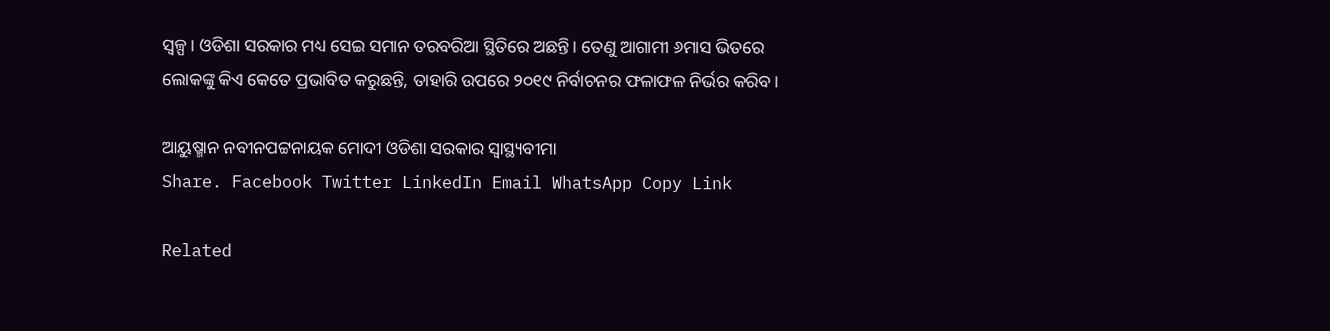ସ୍ୱଳ୍ପ। ଓଡିଶା ସରକାର ମଧ୍ୟ ସେଇ ସମାନ ତରବରିଆ ସ୍ଥିତିରେ ଅଛନ୍ତି। ତେଣୁ ଆଗାମୀ ୬ମାସ ଭିତରେ ଲୋକଙ୍କୁ କିଏ କେତେ ପ୍ରଭାବିତ କରୁଛନ୍ତି, ତାହାରି ଉପରେ ୨୦୧୯ ନିର୍ବାଚନର ଫଳାଫଳ ନିର୍ଭର କରିବ।

ଆୟୁଷ୍ମାନ ନବୀନପଟ୍ଟନାୟକ ମୋଦୀ ଓଡିଶା ସରକାର ସ୍ଵାସ୍ଥ୍ୟବୀମା
Share. Facebook Twitter LinkedIn Email WhatsApp Copy Link

Related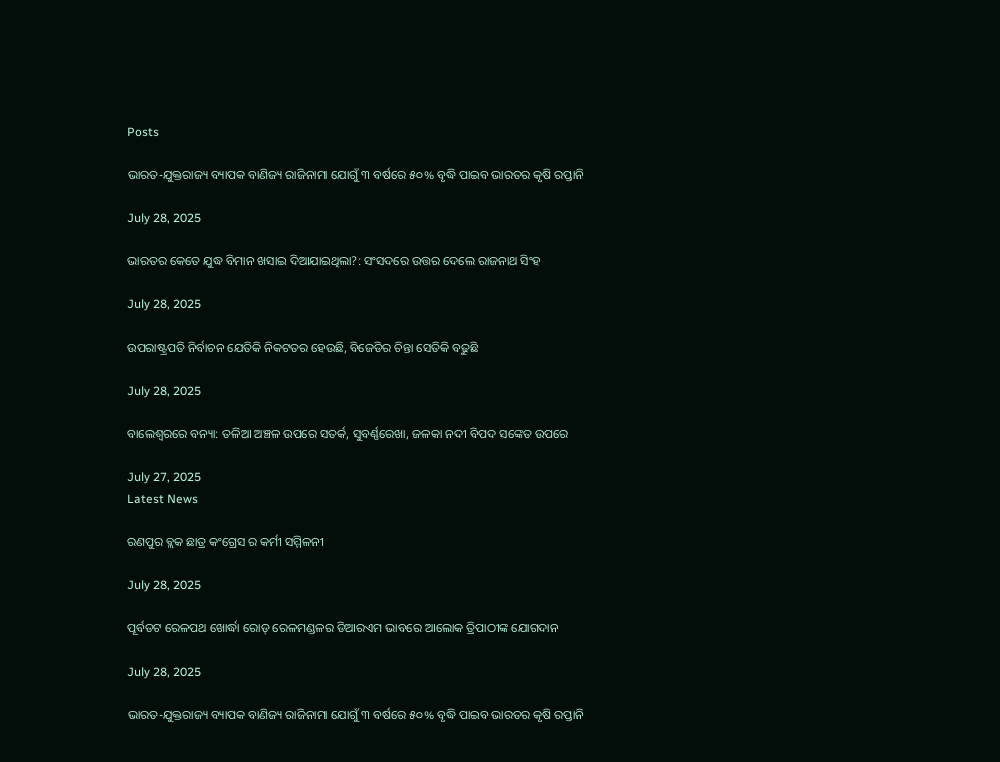Posts

ଭାରତ-ଯୁକ୍ତରାଜ୍ୟ ବ୍ୟାପକ ବାଣିଜ୍ୟ ରାଜିନାମା ଯୋଗୁଁ ୩ ବର୍ଷରେ ୫୦% ବୃଦ୍ଧି ପାଇବ ଭାରତର କୃଷି ରପ୍ତାନି

July 28, 2025

ଭାରତର କେତେ ଯୁଦ୍ଧ ବିମାନ ଖସାଇ ଦିଆଯାଇଥିଲା?: ସଂସଦରେ ଉତ୍ତର ଦେଲେ ରାଜନାଥ ସିଂହ

July 28, 2025

ଉପରାଷ୍ଟ୍ରପତି ନିର୍ବାଚନ ଯେତିକି ନିକଟତର ହେଉଛି, ବିଜେଡିର ଚିନ୍ତା ସେତିକି ବଢୁଛି

July 28, 2025

ବାଲେଶ୍ବରରେ ବନ୍ୟା: ତଳିଆ ଅଞ୍ଚଳ ଉପରେ ସତର୍କ, ସୁବର୍ଣ୍ଣରେଖା, ଜଳକା ନଦୀ ବିପଦ ସଙ୍କେତ ଉପରେ

July 27, 2025
Latest News

ରଣପୁର ବ୍ଲକ ଛାତ୍ର କଂଗ୍ରେସ ର କର୍ମୀ ସମ୍ମିଳନୀ

July 28, 2025

ପୂର୍ବତଟ ରେଳପଥ ଖୋର୍ଦ୍ଧା ରୋଡ୍ ରେଳମଣ୍ଡଳର ଡିଆରଏମ ଭାବରେ ଆଲୋକ ତ୍ରିପାଠୀଙ୍କ ଯୋଗଦାନ

July 28, 2025

ଭାରତ-ଯୁକ୍ତରାଜ୍ୟ ବ୍ୟାପକ ବାଣିଜ୍ୟ ରାଜିନାମା ଯୋଗୁଁ ୩ ବର୍ଷରେ ୫୦% ବୃଦ୍ଧି ପାଇବ ଭାରତର କୃଷି ରପ୍ତାନି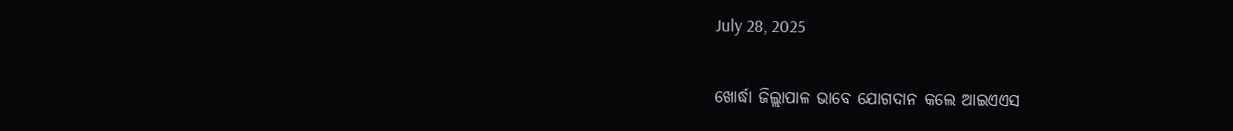July 28, 2025

ଖୋର୍ଦ୍ଧା ଜିଲ୍ଲାପାଳ ଭାବେ ଯୋଗଦାନ କଲେ ଆଇଏଏସ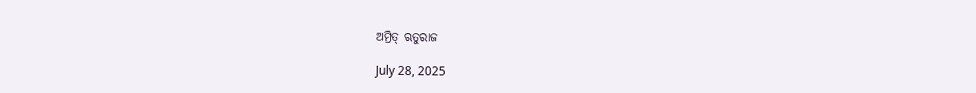ଅମ୍ରିତ୍ ଋତୁରାଜ

July 28, 2025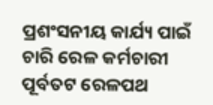ପ୍ରଶଂସନୀୟ କାର୍ଯ୍ୟ ପାଇଁ ଚାରି ରେଳ କର୍ମଚାରୀ ପୂର୍ବତଟ ରେଳପଥ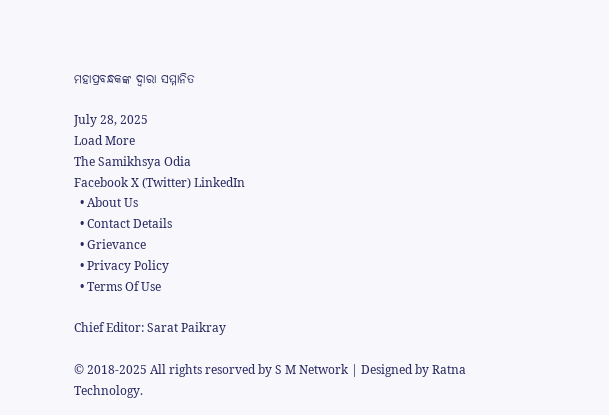ମହାପ୍ରବନ୍ଧକଙ୍କ ଦ୍ୱାରା ସମ୍ମାନିତ

July 28, 2025
Load More
The Samikhsya Odia
Facebook X (Twitter) LinkedIn
  • About Us
  • Contact Details
  • Grievance
  • Privacy Policy
  • Terms Of Use

Chief Editor: Sarat Paikray

© 2018-2025 All rights resorved by S M Network | Designed by Ratna Technology.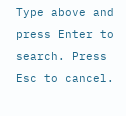Type above and press Enter to search. Press Esc to cancel.